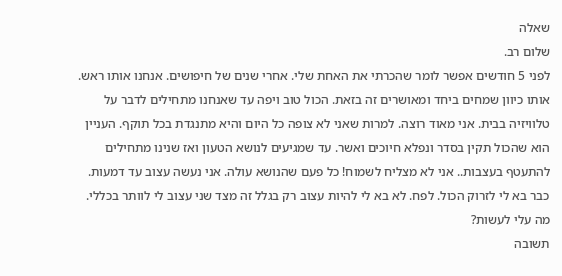שאלה
שלום רב.
לפני 5 חודשים אפשר לומר שהכרתי את האחת שלי. אחרי שנים של חיפושים. אנחנו אותו ראש. אותו כיוון שמחים ביחד ומאושרים זה בזאת. הכול טוב ויפה עד שאנחנו מתחילים לדבר על טלוויזיה בבית. אני מאוד רוצה. למרות שאני לא צופה כל היום והיא מתנגדת בכל תוקף. העניין הוא שהכול תקין בסדר ונפלא חיוכים ואשר. עד שמגיעים לנושא הטעון ואז שנינו מתחילים להתעטף בעצבות.. אני לא מצליח לשמוח! כל פעם שהנושא עולה. אני נעשה עצוב עד דמעות. כבר בא לי לזרוק הכול. לפח. לא בא לי להיות עצוב רק בגלל זה מצד שני עצוב לי לוותר בכללי. מה עלי לעשות?
תשובה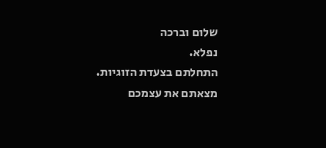שלום וברכה
נפלא.
התחלתם בצעדת הזוגיות.
מצאתם את עצמכם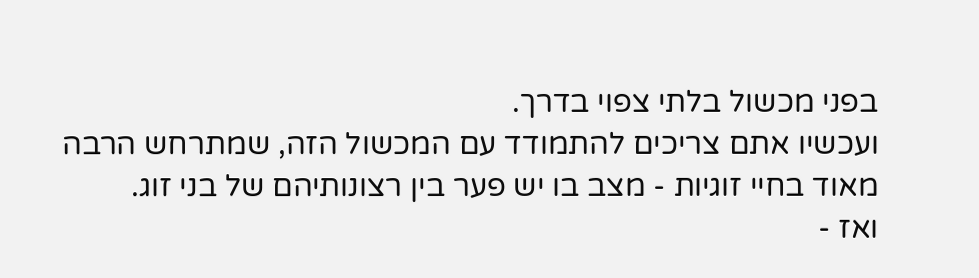בפני מכשול בלתי צפוי בדרך.
ועכשיו אתם צריכים להתמודד עם המכשול הזה, שמתרחש הרבה מאוד בחיי זוגיות - מצב בו יש פער בין רצונותיהם של בני זוג.
ואז -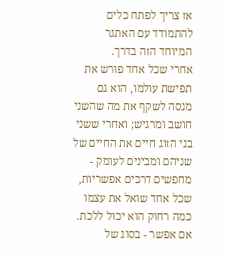אז צריך לפתח כלים להתמודד עם האתגר המיוחד הזה בדרך.
אחרי שכל אחד פורש את תפישת עולמו, הוא גם מנסה לשקף את מה שהשני חושב ומרגיש; ואחרי ששני בני הזוג חיים את החיים של שניהם ומבינים לעומק - מחפשים דרכים אפשריות, שכל אחד שואל את עצמו כמה רחוק הוא יכול ללכת. אם אפשר - בסוג של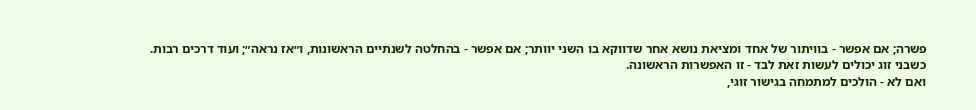פשרה; אם אפשר - בוויתור של אחד ומציאת נושא אחר שדווקא בו השני יוותר; אם אפשר - בהחלטה לשנתיים הראשונות, ו״אז נראה״; ועוד דרכים רבות.
כשבני זוג יכולים לעשות זאת לבד - זו האפשרות הראשונה.
ואם לא - הולכים למתמחה בגישור זוגי,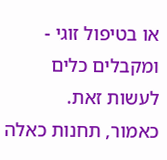או בטיפול זוגי - ומקבלים כלים לעשות זאת.
כאמור, תחנות כאלה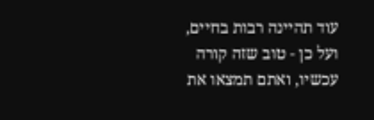עוד תהיינה רבות בחיים, ועל כן - טוב שזה קורה עכשיו, ואתם תמצאו את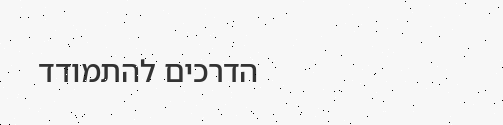הדרכים להתמודד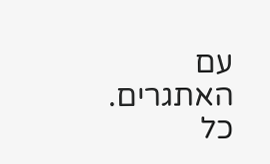עם האתגרים.
כל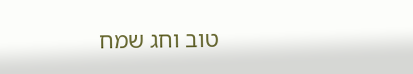טוב וחג שמח